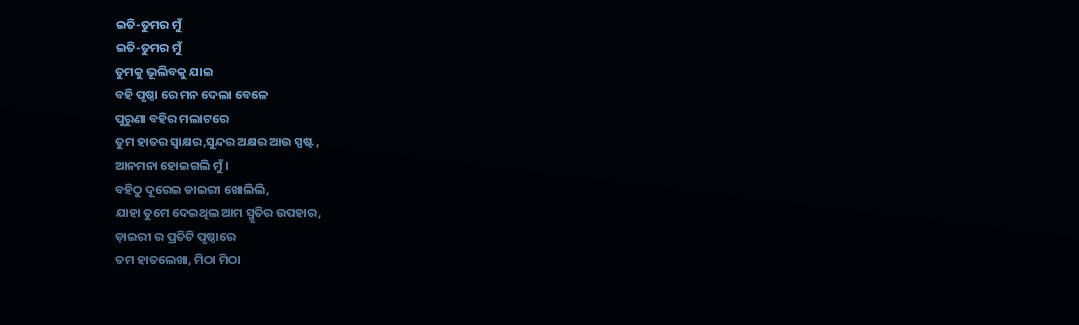ଇତି-ତୁମର ମୁଁ
ଇତି-ତୁମର ମୁଁ
ତୁମକୁ ଭୂଲିବକୁ ଯାଇ
ବହି ପୃଷ୍ଠା ରେ ମନ ଦେଲା ବେଳେ
ପୁରୁଣା ବହିର ମଲାଟରେ
ତୁମ ହାତର ସ୍ୱାକ୍ଷର,ସୁନ୍ଦର ଅକ୍ଷର ଆଉ ସ୍ପଷ୍ଟ ,
ଆନମନା ହୋଇଗଲି ମୁଁ ।
ବହିଠୁ ଦୂରେଇ ଡାଇରୀ ଖୋଲିଲି,
ଯାହା ତୁମେ ଦେଇଥିଲ ଆମ ସ୍ମୃତିର ଉପହାର,
ଡ଼ାଇରୀ ର ପ୍ରତିଟି ପୃଷ୍ଠାରେ
ତମ ହାତଲେଖା, ମିଠା ମିଠା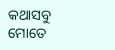କଥାସବୁ
ମୋତେ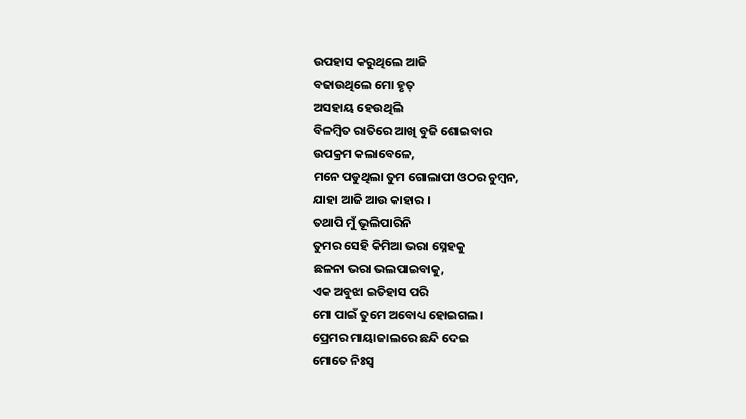ଉପହାସ କରୁଥିଲେ ଆଜି
ବଢାଉଥିଲେ ମୋ ହୃତ୍
ଅସହାୟ ହେଉଥିଲି
ବିଳମ୍ବିତ ରାତିରେ ଆଖି ବୁଜି ଶୋଇବାର
ଉପକ୍ରମ କଲାବେଳେ,
ମନେ ପଡୁଥିଲା ତୁମ ଗୋଲାପୀ ଓଠର ଚୁମ୍ବନ,
ଯାହା ଆଜି ଆଉ କାହାର ।
ତଥାପି ମୁଁ ଭୂଲିପାରିନି
ତୁମର ସେହି କିମିଆ ଭରା ସ୍ନେହକୁ
ଛଳନା ଭରା ଭଲପାଇବାକୁ,
ଏକ ଅବୁଝା ଇତିହାସ ପରି
ମୋ ପାଇଁ ତୁମେ ଅବୋଧ୍ୟ ହୋଇଗଲ।
ପ୍ରେମର ମାୟାଜାଲରେ ଛନ୍ଦି ଦେଇ
ମୋତେ ନିଃସ୍ୱ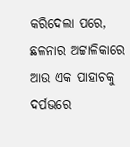କରିଦେଲା ପରେ,
ଛଳନାର ଅଟ୍ଟାଳିକାରେ
ଆଉ ଏକ ପାହାଚକୁ ଦର୍ପଭରେ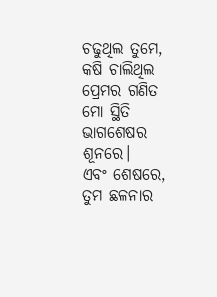ଚଢୁଥିଲ ତୁମେ,
କଷି ଚାଲିଥିଲ ପ୍ରେମର ଗଣିତ
ମୋ ସ୍ଥିତି ଭାଗଶେଷର ଶୂନରେ।
ଏବଂ ଶେଷରେ,
ତୁମ ଛଳନାର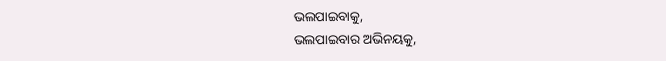ଭଲପାଇବାକୁ,
ଭଲପାଇବାର ଅଭିନୟକୁ,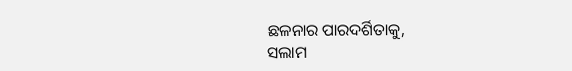ଛଳନାର ପାରଦର୍ଶିତାକୁ,
ସଲାମ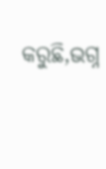କରୁଛି,ଭଗ୍ନ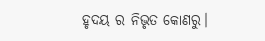ହୃଦୟ ର ନିଭୃତ କୋଣରୁ।